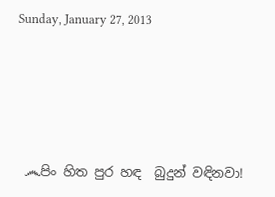Sunday, January 27, 2013






 ෴පිං හිත පුර හඳ  බුදුන් වඳිනවා!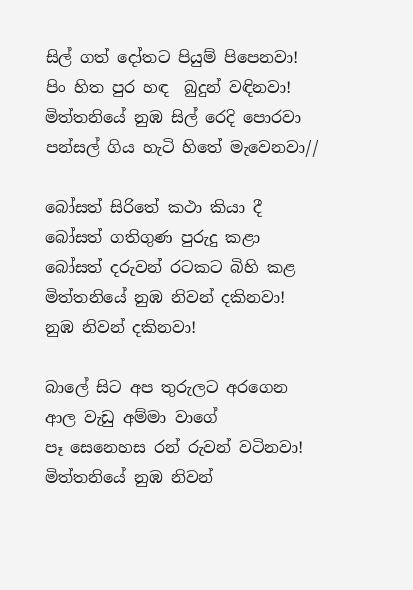සිල් ගත් දෝතට පියුම් පිපෙනවා!
පිං හිත පුර හඳ  බුදුන් වඳිනවා!
මිත්තනියේ නුඹ සිල් රෙදි පොරවා
පන්සල් ගිය හැටි හිතේ මැවෙනවා//

බෝසත් සිරිතේ කථා කියා දී
බෝසත් ගතිගුණ පුරුදු කළා
බෝසත් දරුවන් රටකට බිහි කළ
මිත්තනියේ නුඹ නිවන් දකිනවා!
නුඹ නිවන් දකිනවා!

බාලේ සිට අප තුරුලට අරගෙන
ආල වැඩු අම්මා වාගේ
පෑ සෙනෙහස රන් රුවන් වටිනවා!
මිත්තනියේ නුඹ නිවන්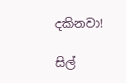දකිනවා!

සිල්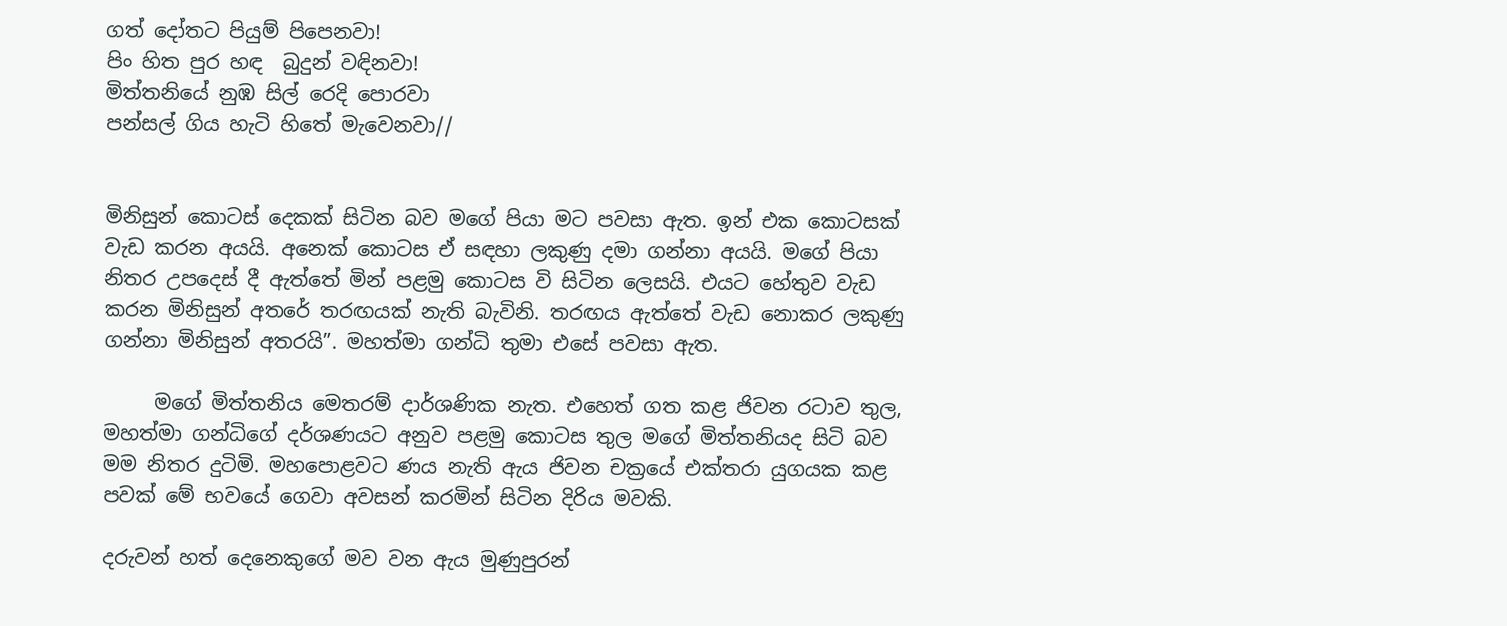ගත් දෝතට පියුම් පිපෙනවා!
පිං හිත පුර හඳ  බුදුන් වඳිනවා!
මිත්තනියේ නුඹ සිල් රෙදි පොරවා
පන්සල් ගිය හැටි හිතේ මැවෙනවා//


මිනිසුන් කොටස් දෙකක් සිටින බව මගේ පියා මට පවසා ඇත. ඉන් එක කොටසක් වැඩ කරන අයයි. අනෙක් කොටස ඒ සඳහා ලකුණු දමා ගන්නා අයයි. මගේ පියා නිතර උපදෙස් දී ඇත්තේ මින් පළමු කොටස වි සිටින ලෙසයි. එයට හේතුව වැඩ කරන මිනිසුන් අතරේ තරඟයක් නැති බැවිනි. තරඟය ඇත්තේ වැඩ නොකර ලකුණු ගන්නා මිනිසුන් අතරයි”. මහත්මා ගන්ධි තුමා එසේ පවසා ඇත.

     මගේ මිත්තනිය මෙතරම් දාර්ශණික නැත. එහෙත් ගත කළ ජිවන රටාව තුල, මහත්මා ගන්ධිගේ දර්ශණයට අනුව පළමු කොටස තුල මගේ මිත්තනියද සිටි බව  මම නිතර දුටිමි. මහපොළවට ණය නැති ඇය ජිවන චක්‍රයේ එක්තරා යුගයක කළ පවක් මේ භවයේ ගෙවා අවසන් කරමින් සිටින දිරිය මවකි.

දරුවන් හත් දෙනෙකුගේ මව වන ඇය මුණුපුරන්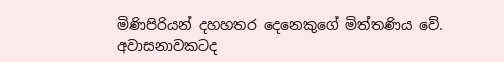මිණිපිරියන් දහහතර දෙනෙකුගේ මිත්තණිය වේ. අවාසනාවකටද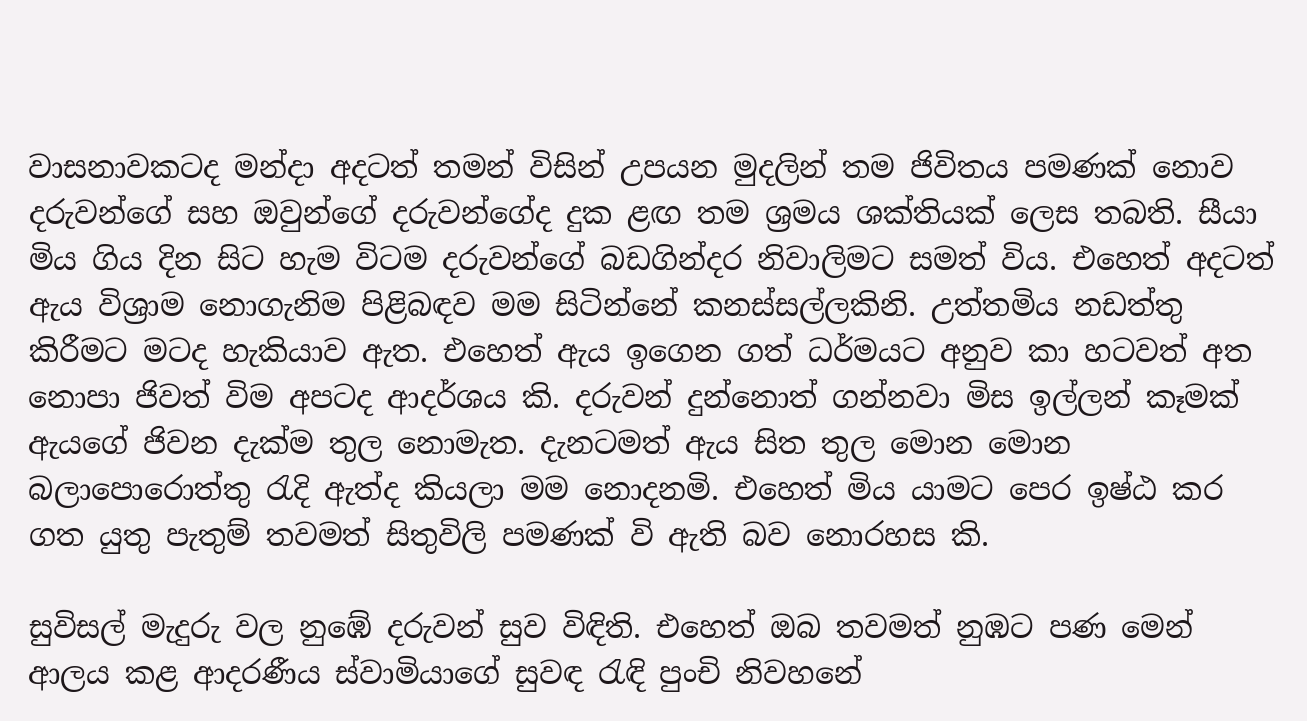වාසනාවකටද මන්දා අදටත් තමන් විසින් උපයන මුදලින් තම ජිවිතය පමණක් නොව දරුවන්ගේ සහ ඔවුන්ගේ දරුවන්ගේද දුක ළඟ තම ශ්‍රමය ශක්තියක් ලෙස තබති. සීයා මිය ගිය දින සිට හැම විටම දරුවන්ගේ බඩගින්දර නිවාලිමට සමත් විය. එහෙත් අදටත් ඇය විශ්‍රාම නොගැනිම පිළිබඳව මම සිටින්නේ කනස්සල්ලකිනි. උත්තමිය නඩත්තු කිරීමට මටද හැකියාව ඇත. එහෙත් ඇය ඉගෙන ගත් ධර්මයට අනුව කා හටවත් අත නොපා ජිවත් විම අපටද ආදර්ශය කි. දරුවන් දුන්නොත් ගන්නවා මිස ඉල්ලන් කෑමක් ඇයගේ ජිවන දැක්ම තුල නොමැත. දැනටමත් ඇය සිත තුල මොන මොන බලාපොරොත්තු රැදි ඇත්ද කියලා මම නොදනමි. එහෙත් මිය යාමට පෙර ඉෂ්ඨ කර ගත යුතු පැතුම් තවමත් සිතුවිලි පමණක් වි ඇති බව නොරහස කි.

සුවිසල් මැදුරු වල නුඹේ දරුවන් සුව විඳිති. එහෙත් ඔබ තවමත් නුඹට පණ මෙන් ආලය කළ ආදරණීය ස්වාමියාගේ සුවඳ රැඳි පුංචි නිවහනේ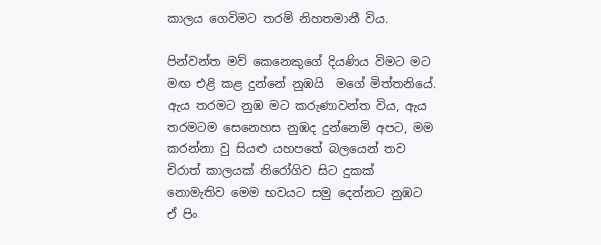කාලය ගෙවිමට තරම් නිහතමානී විය.

පින්වන්ත මව් කෙනෙකුගේ දියණිය විමට මට මඟ එළි කළ දුන්නේ නුඹයි  මගේ මිත්තනියේ. ඇය තරමට නුඹ මට කරුණාවන්ත විය, ඇය තරමටම සෙනෙහස නුඹද දුන්නෙමි අපට, මම කරන්නා වු සියළු යහපතේ බලයෙන් තව චිරාත් කාලයක් නිරෝගිව සිට දුකක් නොමැතිව මෙම භවයට සමු දෙන්නට නුඹට ඒ පිං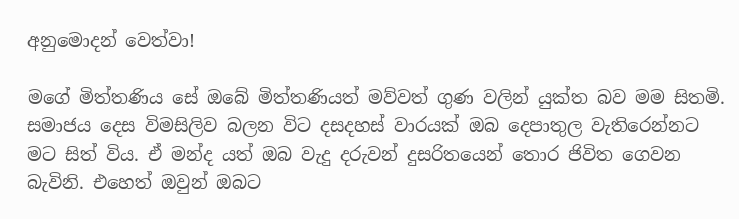අනුමොදන් වෙත්වා!

මගේ මිත්තණිය සේ ඔබේ මිත්තණියත් මව්වත් ගුණ වලින් යුක්ත බව මම සිතමි. සමාජය දෙස විමසිලිව බලන විට දසදහස් වාරයක් ඔබ දෙපාතුල වැතිරෙන්නට මට සිත් විය. ඒ මන්ද යත් ඔබ වැදු දරුවන් දුසරිතයෙන් තොර ජිවිත ගෙවන බැවිනි. එහෙත් ඔවුන් ඔබට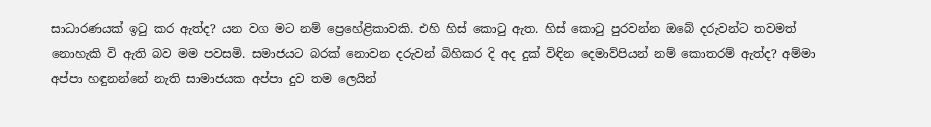සාධාරණයක් ඉටු කර ඇත්ද? යන වග මට නම් ප්‍රෙහේළිකාවකි. එහි හිස් කොටු ඇත. හිස් කොටු පුරවන්න ඔබේ දරුවන්ට තවමත් නොහැකි වි ඇති බව මම පවසමි. සමාජයට බරක් නොවන දරුවන් බිහිකර දි අද දුක් විඳින දෙමාව්පියන් නම් කොතරම් ඇත්ද? අම්මා අප්පා හඳුනන්නේ නැති සාමාජයක අප්පා දුව තම ‍ලෙයින්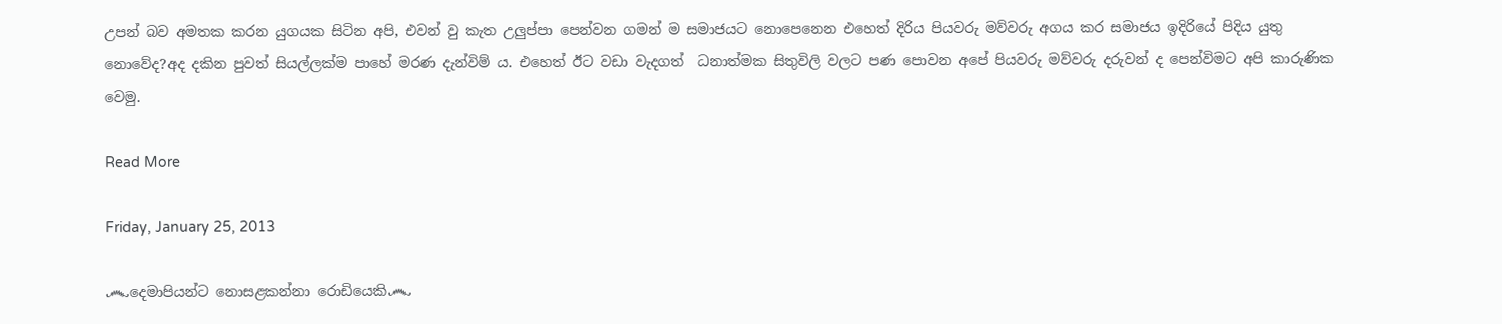උපන් බව අමතක කරන යුගයක සිටින අපි, එවන් වු කැත උලුප්පා පෙන්වන ගමන් ම සමාජයට නොපෙනෙන එහෙත් දිරිය පියවරු මව්වරු අගය කර සමාජය ඉදිරියේ පිදිය යුතු නොවේද?අද දකින පුවත් සියල්ලක්ම පාහේ ‍මරණ දැන්විම් ය. එහෙත් ඊට වඩා වැදගත්  ධනාත්මක සිතුවිලි වලට පණ පොවන අපේ පියවරු මව්වරු දරුවන් ද පෙන්විමට අපි කාරුණික වෙමු.

Read More

Friday, January 25, 2013

෴දෙමාපියන්ට නොසළකන්නා රොඩියෙකි෴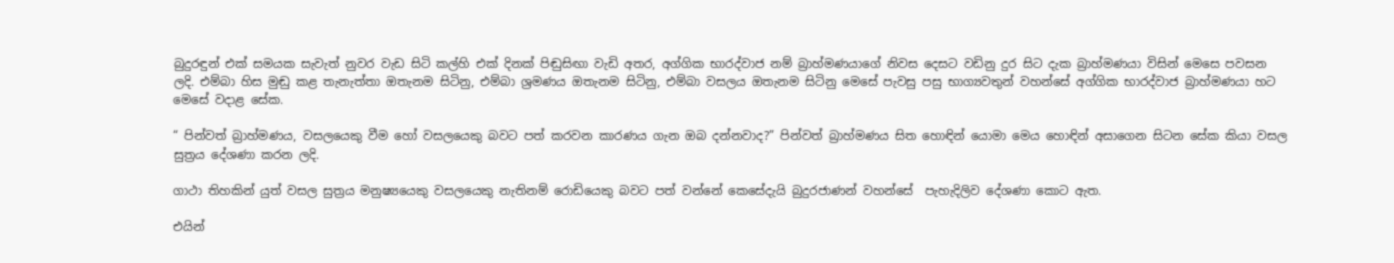බුදුරඳුන් එක් සමයක සැවැත් නුවර වැඩ සිටි කල්හි එක් දිනක් පිඬුසිඟා වැඩි අතර, අග්ගික භාරද්වාජ නම් බ්‍රාහ්මණයාගේ නිවස දෙසට වඩිනු දුර සිට දැක බ්‍රාහ්මණයා විසින් මෙසෙ පවසන ලදි. එම්බා හිස මුඬු කළ තැනැත්තා ඔතැනම සිටිනු, එම්බා ශ්‍රමණය ඔතැනම සිටිනු, එම්බා වසලය ඔතැනම සිටිනු මෙසේ පැවසු පසු භාග්‍යවතුන් වහන්සේ අග්ගික භාරද්වාජ බ්‍රාහ්මණයා හට මෙසේ වදාළ සේක.

“ පින්වත් බ්‍රාහ්මණය, වසලයෙකු වීම හෝ වසලයෙකු බවට පත් කරවන කාරණය ගැන ඔබ දන්නවාද?” පින්වත් බ්‍රාහ්මණය සිත හොඳින් යොමා මෙය හොඳින් අසාගෙන සිටන සේක කියා වසල සුත්‍රය දේශණා කරන ලදි.

ගාථා තිහකින් යුත් වසල සුත්‍රය මනුෂ්‍යයෙකු වසලයෙකු නැතිනම් රොඩියෙකු බවට පත් වන්නේ කෙසේදැයි බුදුරජාණන් වහන්සේ  පැහැදිලිව දේශණා කොට ඇත.

එයින්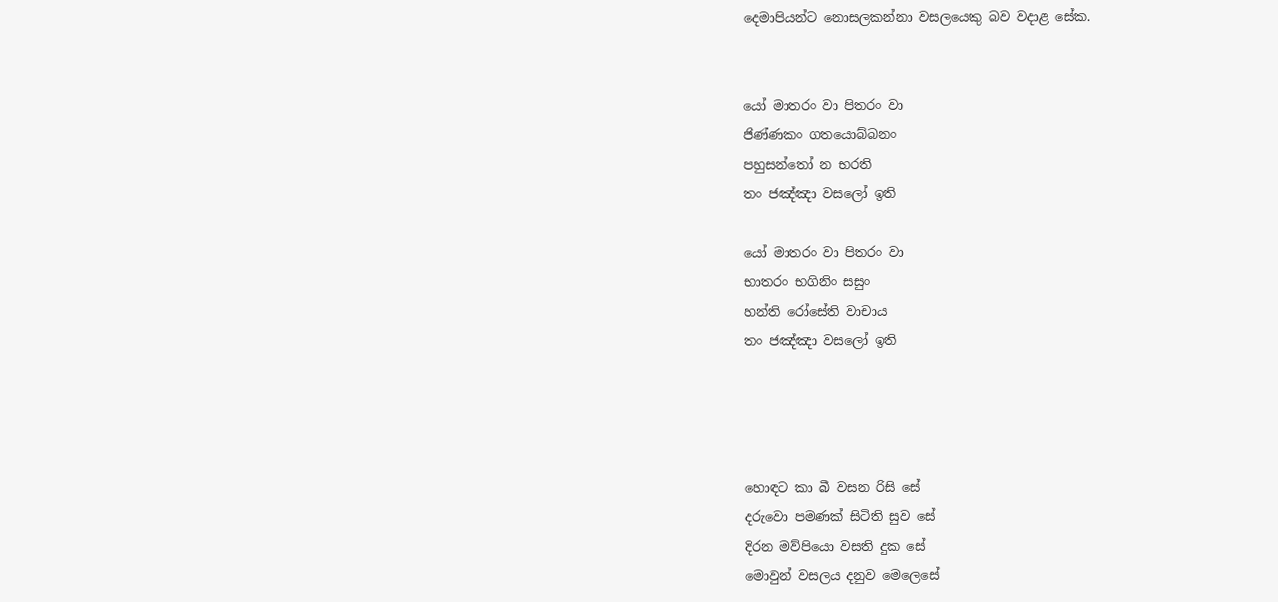දෙමාපියන්ට නොසලකන්නා වසලයෙකු බව වදාළ සේක.


යෝ මාතරං වා පිතරං වා
ජිණ්ණකං ගතයොබ්බනං
පහුසන්තෝ න භරති
තං ජඤ්ඤා වසලෝ ඉති

යෝ මාතරං වා පිතරං වා
භාතරං භගිනිං සසුං
හන්ති රෝසේති වාචාය
තං ජඤ්ඤා වසලෝ ඉති




හොඳට කා බී වසන රිසි සේ
දරුවො පමණක් සිටිති සුව සේ
දිරන මව්පියො වසති දුක සේ
මොවුන් වසලය දනුව මෙලෙසේ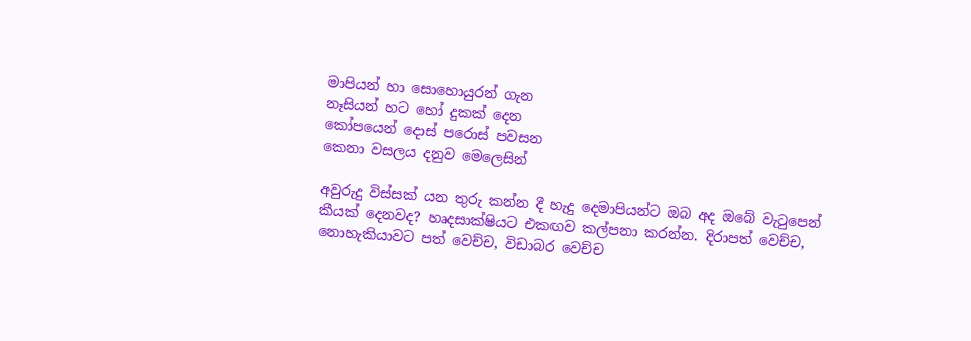මාපියන් හා සොහොයුරන් ගැන
නෑසියන් හට හෝ දුකක් දෙන
කෝපයෙන් දොස් පරොස් පවසන
කෙනා වසලය දනුව මෙලෙසින්

අවුරුදු විස්සක් යන තුරු කන්න දී හැදු දෙමාපියන්ට ඔබ අද ඔබේ වැටුපෙන් කීයක් දෙනවද? හෘදසාක්ෂියට එකඟව කල්පනා කරන්න. දිරාපත් වෙච්ච, නොහැකියාවට පත් වෙච්ච, විඩාබර වෙච්ච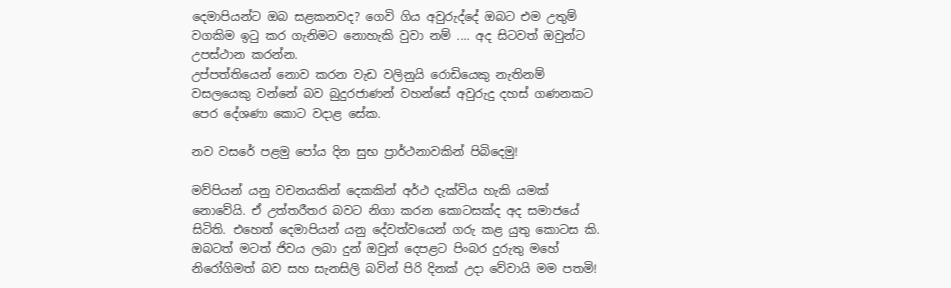දෙමාපියන්ට ඔබ සළකනවද? ගෙවි ගිය අවුරුද්දේ ඔබට එම උතුම් වගකිම ඉටු කර ගැනිමට නොහැකි වුවා නම් .... අද සිටවත් ඔවුන්ට උපස්ථාන කරන්න.
උප්පත්තියෙන් නොව කරන වැඩ වලිනුයි රොඩියෙකු නැතිනම් වසලයෙකු වන්නේ බව බුදුරජාණන් වහන්සේ අවුරුදු දහස් ගණනකට පෙර දේශණා කොට වදාළ සේක.

නව වසරේ පළමු පෝය දින සුභ ප්‍රාර්ථනාවකින් පිබිදෙමු!

මව්පියන් යනු වචන‍යකින් දෙකකින් අර්ථ දැක්විය හැකි යමක් නොවේයි. ඒ උත්තරීතර බවට නිගා කරන කොටසක්ද අද සමාජයේ සිටිති. එහෙත් දෙමාපියන් යනු දේවත්වයෙන් ගරු කළ යුතු කොටස කි. ඔබටත් මටත් ජිවය ලබා දුන් ඔවුන් දෙපළට පිංබර දුරුතු මහේ  නිරෝගිමත් බව සහ සැනසිලි බවින් පිරි දිනක් උදා වේවායි මම පතමි!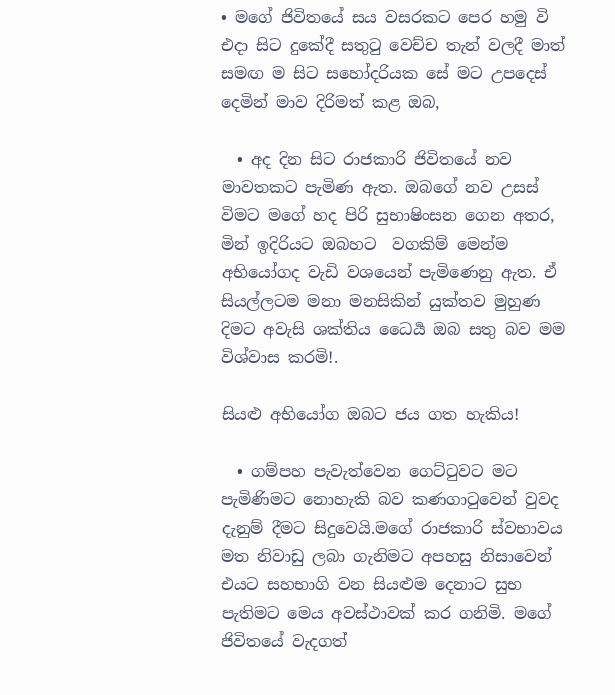• මගේ ජිවිතයේ සය වසරකට පෙර හමු වි එදා සිට දුකේදී සතුටු වෙච්ච තැන් වලදී මාත් සමඟ ම සිට සහෝදරියක සේ මට උපදෙස් දෙමින් මාව දිරිමත් කළ ඔබ,

  • අද දින සිට රාජකාරි ජිවිතයේ නව මාවතකට පැමිණ ඇත. ඔබගේ නව උසස් විමට මගේ හද පිරි සුභාෂිංසන ගෙන අතර, මින් ඉදිරියට ඔබහට  වගකිම් මෙන්ම අභියෝගද වැඩි වශයෙන් පැමිණෙනු ඇත. ඒ සියල්ලටම මනා මනසිකින් යුක්තව මුහුණ දිමට අවැසි ශක්තිය ධෛර්‍ය ඔබ සතු බව මම විශ්වාස කරමි!.

සියළු අභියෝග ඔබට ජය ගත හැකිය!

  • ගම්පහ පැවැත්වෙන ගෙට්ටුවට මට පැමිණිමට නොහැකි බව කණගාටුවෙන් වුවද දැනුම් දීමට සිදුවෙයි.මගේ රාජකාරි ස්වභාවය මත නිවාඩු ලබා ගැනිමට අපහසු නිසාවෙන් එයට සහභාගි වන සියළුම දෙනාට සුභ පැතිමට මෙය අවස්ථාවක් කර ගනිමි. මගේ ජිවිතයේ වැදගත්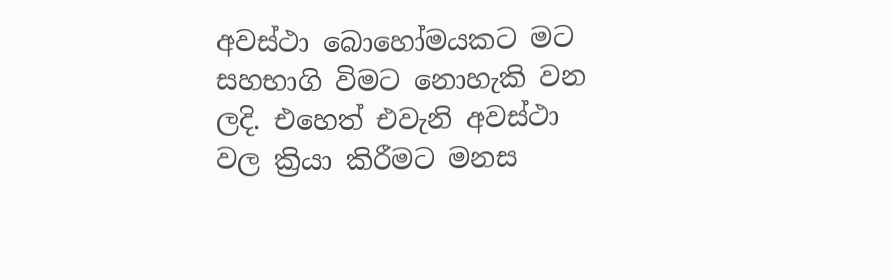අවස්ථා බොහෝමයකට මට සහභාගි විමට නොහැකි වන ලදි. එහෙත් එවැනි අවස්ථා වල ක්‍රියා කිරීමට මනස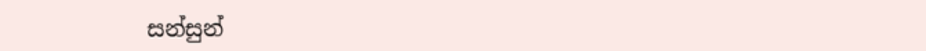සන්සුන්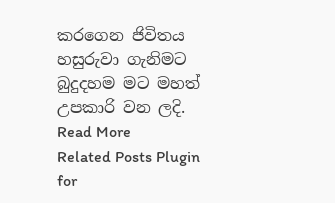කරගෙන ජිවිතය හසුරුවා ගැනිමට  බුදුදහම මට මහත් උපකාරි වන ලදි.
Read More
Related Posts Plugin for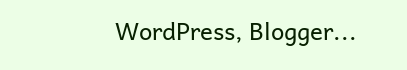WordPress, Blogger...